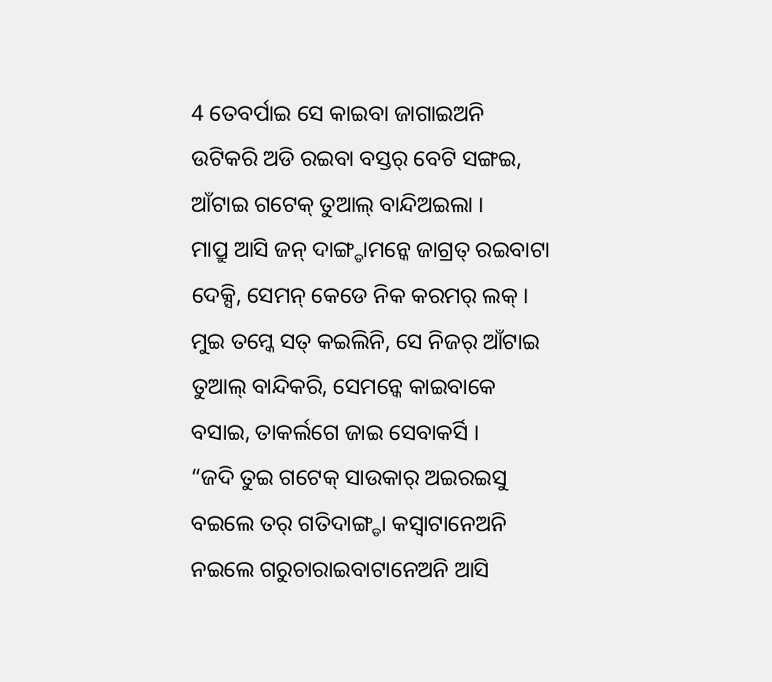4 ତେବର୍ପାଇ ସେ କାଇବା ଜାଗାଇଅନି ଉଟିକରି ଅଡି ରଇବା ବସ୍ତର୍ ବେଟି ସଙ୍ଗଇ, ଆଁଟାଇ ଗଟେକ୍ ତୁଆଲ୍ ବାନ୍ଦିଅଇଲା ।
ମାପ୍ରୁ ଆସି ଜନ୍ ଦାଙ୍ଗ୍ଡାମନ୍କେ ଜାଗ୍ରତ୍ ରଇବାଟା ଦେକ୍ସି, ସେମନ୍ କେଡେ ନିକ କରମର୍ ଲକ୍ । ମୁଇ ତମ୍କେ ସତ୍ କଇଲିନି, ସେ ନିଜର୍ ଆଁଟାଇ ତୁଆଲ୍ ବାନ୍ଦିକରି, ସେମନ୍କେ କାଇବାକେ ବସାଇ, ତାକର୍ଲଗେ ଜାଇ ସେବାକର୍ସି ।
“ଜଦି ତୁଇ ଗଟେକ୍ ସାଉକାର୍ ଅଇରଇସୁ ବଇଲେ ତର୍ ଗତିଦାଙ୍ଗ୍ଡା କସ୍ବାଟାନେଅନି ନଇଲେ ଗରୁଚାରାଇବାଟାନେଅନି ଆସି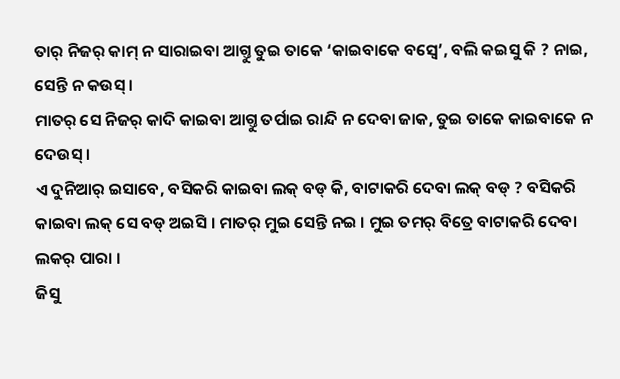ତାର୍ ନିଜର୍ କାମ୍ ନ ସାରାଇବା ଆଗ୍ତୁ ତୁଇ ତାକେ ‘କାଇବାକେ ବସ୍ବେ’, ବଲି କଇସୁ କି ? ନାଇ, ସେନ୍ତି ନ କଉସ୍ ।
ମାତର୍ ସେ ନିଜର୍ କାଦି କାଇବା ଆଗ୍ତୁ ତର୍ପାଇ ରାନ୍ଦି ନ ଦେବା ଜାକ, ତୁଇ ତାକେ କାଇବାକେ ନ ଦେଉସ୍ ।
ଏ ଦୁନିଆର୍ ଇସାବେ, ବସିକରି କାଇବା ଲକ୍ ବଡ୍ କି, ବାଟାକରି ଦେବା ଲକ୍ ବଡ୍ ? ବସିକରି କାଇବା ଲକ୍ ସେ ବଡ୍ ଅଇସି । ମାତର୍ ମୁଇ ସେନ୍ତି ନଇ । ମୁଇ ତମର୍ ବିତ୍ରେ ବାଟାକରି ଦେବା ଲକର୍ ପାରା ।
ଜିସୁ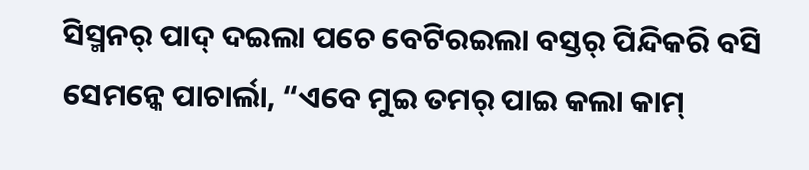ସିସ୍ମନର୍ ପାଦ୍ ଦଇଲା ପଚେ ବେଟିରଇଲା ବସ୍ତର୍ ପିନ୍ଦିକରି ବସି ସେମନ୍କେ ପାଚାର୍ଲା, “ଏବେ ମୁଇ ତମର୍ ପାଇ କଲା କାମ୍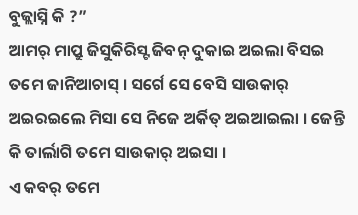ବୁଜ୍ଲାସ୍ନି କି ?”
ଆମର୍ ମାପ୍ରୁ ଜିସୁକିରିସ୍ଟ ଜିବନ୍ ଦୁକାଇ ଅଇଲା ବିସଇ ତମେ ଜାନିଆଚାସ୍ । ସର୍ଗେ ସେ ବେସି ସାଉକାର୍ ଅଇରଇଲେ ମିସା ସେ ନିଜେ ଅର୍କିତ୍ ଅଇଆଇଲା । ଜେନ୍ତି କି ତାର୍ଲାଗି ତମେ ସାଉକାର୍ ଅଇସା ।
ଏ କବର୍ ତମେ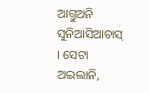ଆଗ୍ତୁଅନି ସୁନିଆସିଆଚାସ୍ । ସେଟା ଅଇଲାନି,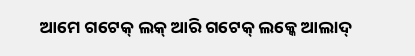ଆମେ ଗଟେକ୍ ଲକ୍ ଆରି ଗଟେକ୍ ଲକ୍କେ ଆଲାଦ୍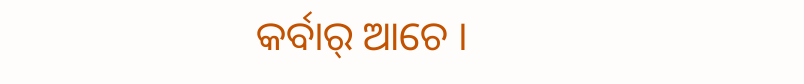କର୍ବାର୍ ଆଚେ ।